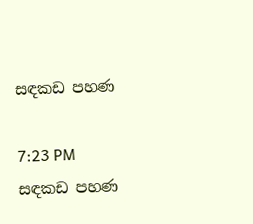සඳකඩ පහණ

7:23 PM
සඳකඩ පහණ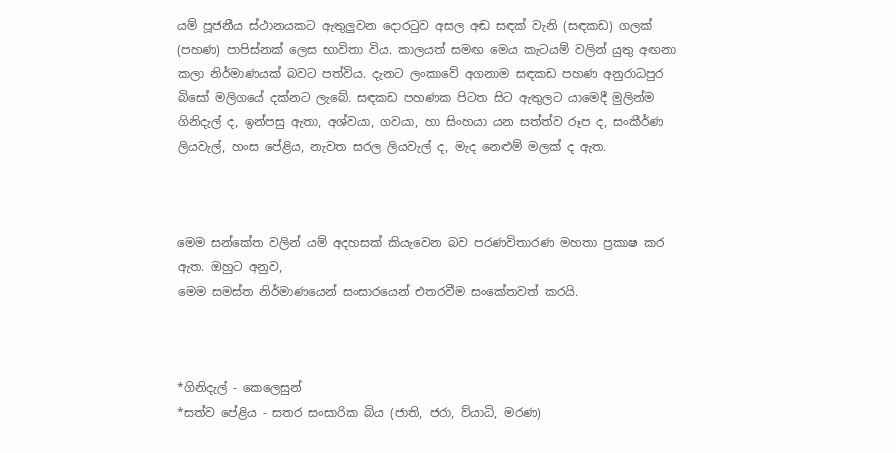යම් පූජනීය ස්ථානයකට ඇතුලුවන දොරටුව අසල අඬ සඳක් වැනි (සඳකඩ) ගලක් (පහණ) පාපිස්නක් ලෙස භාවිතා විය. කාලයත් සමඟ මෙය කැටයම් වලින් යුතු අඟනා කලා නිර්මාණයක් බවට පත්විය. දැනට ලංකාවේ අගනාම සඳකඩ පහණ අනුරාධපුර බිසෝ මලිගයේ දක්නට ලැබේ. සඳකඩ පහණක පිටත සිට ඇතුලට යාමෙදී මුලින්ම ගිනිදැල් ද, ඉන්පසු ඇතා, අශ්වයා, ගවයා, හා සිංහයා යන සත්ත්ව රූප ද, සංකීර්ණ ලියවැල්, හංස පේළිය, නැවත සරල ලියවැල් ද, මැද නෙළුම් මලක් ද ඇත.



මෙම සන්කේත වලින් යම් අදහසක් කියැවෙන බව පරණවිතාරණ මහතා ප්‍රකාෂ කර ඇත. ඔහුට අනුව,
මෙම සමස්ත නිර්මාණයෙන් සංසාරයෙන් එතරවීම සංකේතවත් කරයි.



*ගිනිදැල් - කෙලෙසුන්
*සත්ව පේළිය - සතර සංසාරික බිය (ජාති, ජරා, ව්යාධි, මරණ)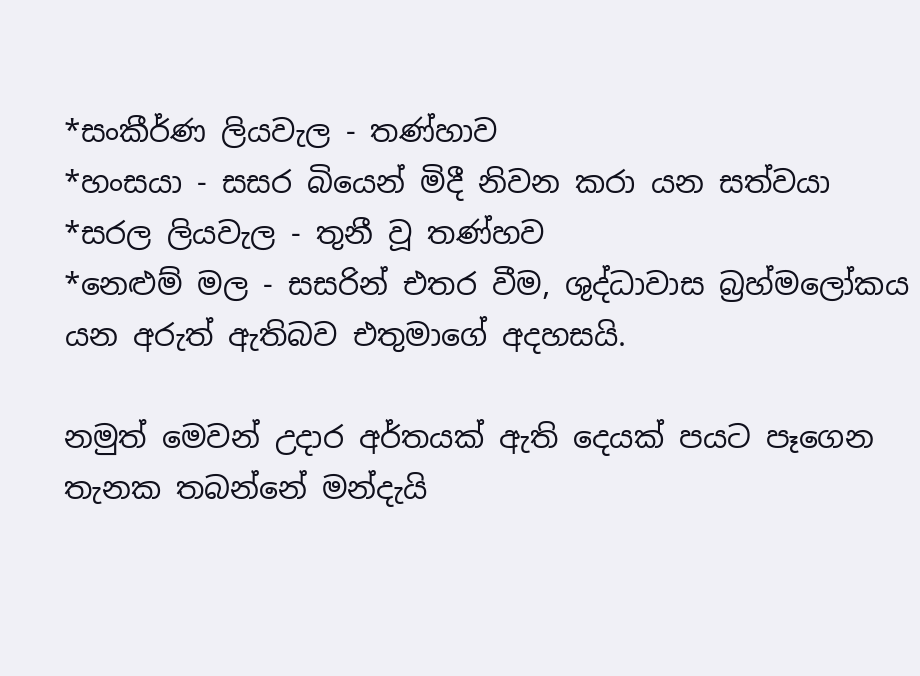*සංකීර්ණ ලියවැල - තණ්හාව
*හංසයා - සසර බියෙන් මිදී නිවන කරා යන සත්වයා
*සරල ලියවැල - තුනී වූ තණ්හව
*නෙළුම් මල - සසරින් එතර වීම, ශුද්ධාවාස බ්‍රහ්මලෝකය
යන අරුත් ඇතිබව එතුමාගේ අදහසයි.

නමුත් මෙවන් උදාර අර්තයක් ඇති දෙයක් පයට පෑගෙන තැනක තබන්නේ මන්දැයි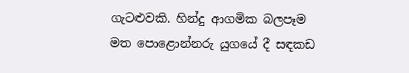ගැටළුවකි. හින්දු ආගමික බලපෑම මත පොළොන්නරු යුගයේ දී සඳකඩ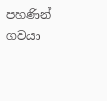පහණින් ගවයා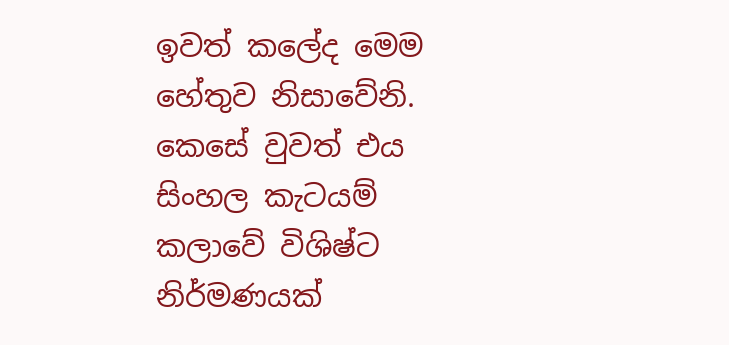ඉවත් කලේද මෙම හේතුව නිසාවේනි. කෙසේ වුවත් එය සිංහල කැටයම් කලාවේ විශිෂ්ට නිර්මණයක්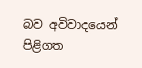බව අවිවාදයෙන් පිළිගත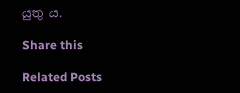යුතු ය.

Share this

Related Posts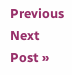Previous
Next Post »